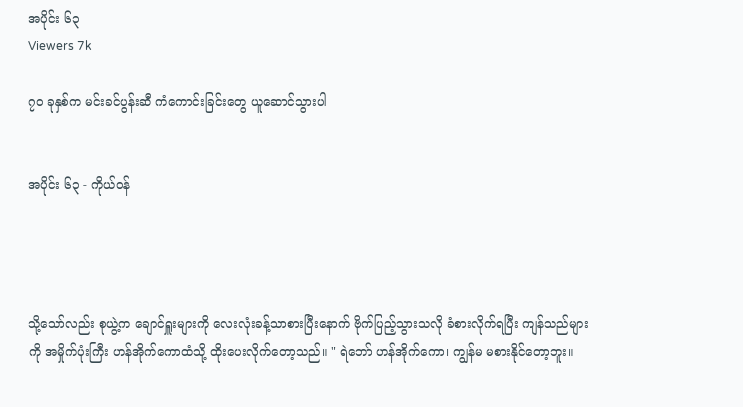အပိုင်း ၆၃
Viewers 7k

၇၀ ခုနှစ်က မင်းခင်ပွန်းဆီ ကံကောင်းခြင်းတွေ ယူဆောင်သွားပါ


အပိုင်း ၆၃ - ကိုယ်၀န်




သို့သော်လည်း စုယွဲ့က ချောင်ရှူးများကို လေးလုံးခန့်သာစားပြီးနောက် ဗိုက်ပြည့်သွားသလို ခံစားလိုက်ရပြီး ကျန်သည်များကို အမှိုက်ပုံးကြီး ဟန်အိုက်ကောထံသို့ ထိုးပေးလိုက်တော့သည်။ " ရဲဘော် ဟန်အိုက်ကော၊ ကျွန်မ မစားနိုင်တော့ဘူး။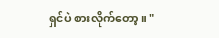ရှင်ပဲ စားလိုက်တော့။ "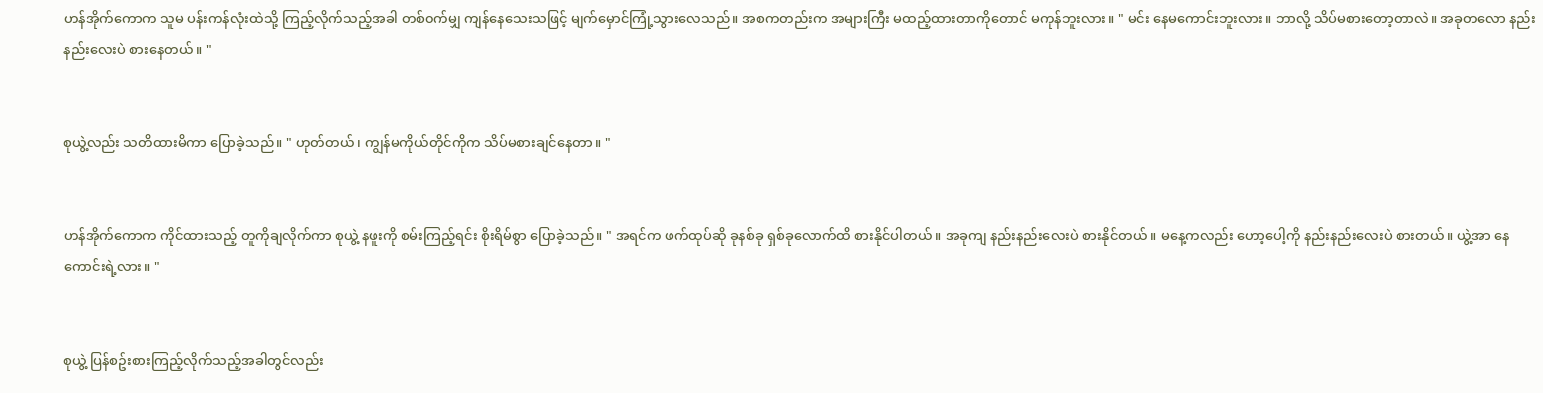ဟန်အိုက်ကောက သူမ ပန်းကန်လုံးထဲသို့ ကြည့်လိုက်သည့်အခါ တစ်၀က်မျှ ကျန်နေသေးသဖြင့် မျက်မှောင်ကြုံ့သွားလေသည်။ အစကတည်းက အများကြီး မထည့်ထားတာကိုတောင် မကုန်ဘူးလား။ " မင်း နေမကောင်းဘူးလား။ ဘာလို့ သိပ်မစားတော့တာလဲ။ အခုတလော နည်းနည်းလေးပဲ စားနေတယ်။ "


စုယွဲ့လည်း သတိထားမိကာ ပြောခဲ့သည်။ " ဟုတ်တယ်၊ ကျွန်မကိုယ်တိုင်ကိုက သိပ်မစားချင်နေတာ။ "


ဟန်အိုက်ကောက ကိုင်ထားသည့် တူကိုချလိုက်ကာ စုယွဲ့ နဖူးကို စမ်းကြည့်ရင်း စိုးရိမ်စွာ ပြောခဲ့သည်။ " အရင်က ဖက်ထုပ်ဆို ခုနစ်ခု ရှစ်ခုလောက်ထိ စားနိုင်ပါတယ်။ အခုကျ နည်းနည်းလေးပဲ စားနိုင်တယ်။ မနေ့ကလည်း ဟော့ပေါ့ကို နည်းနည်းလေးပဲ စားတယ်။ ယွဲ့အာ နေကောင်းရဲ့လား။ "


စုယွဲ့ ပြန်စဥ်းစားကြည့်လိုက်သည့်အခါတွင်လည်း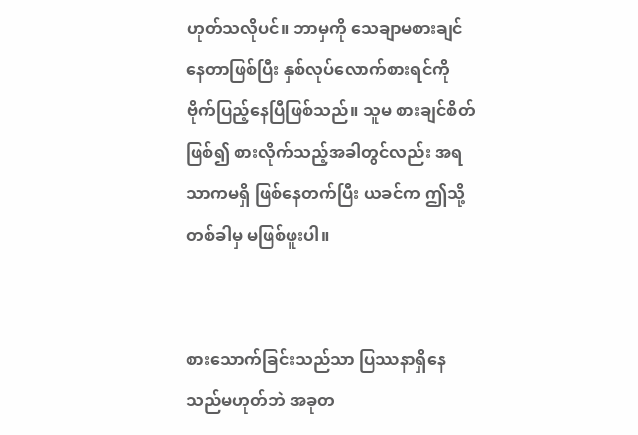ဟုတ်သလိုပင်။ ဘာမှကို သေချာမစားချင်နေတာဖြစ်ပြီး နှစ်လုပ်လောက်စားရင်ကို ဗိုက်ပြည့်နေပြီဖြစ်သည်။ သူမ စားချင်စိတ်ဖြစ်၍ စားလိုက်သည့်အခါတွင်လည်း အရသာကမရှိ ဖြစ်နေတက်ပြီး ယခင်က ဤသို့တစ်ခါမှ မဖြစ်ဖူးပါ။


စားသောက်ခြင်းသည်သာ ပြဿနာရှိနေသည်မဟုတ်ဘဲ အခုတ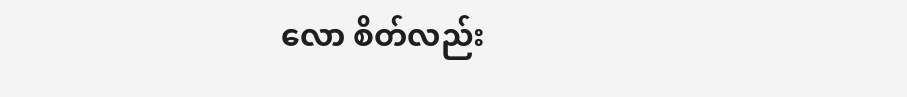လော စိတ်လည်း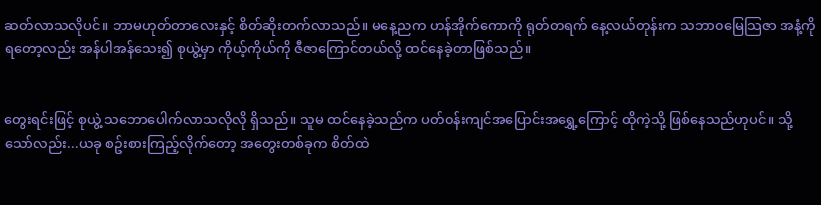ဆတ်လာသလိုပင်။ ဘာမဟုတ်တာလေးနှင့် စိတ်ဆိုးတက်လာသည်။ မနေ့ညက ဟန်အိုက်ကောကို ရုတ်တရက် နေ့လယ်တုန်းက သဘာ၀မြေသြဇာ အနံ့ကိုရတော့လည်း အန်ပါအန်သေး၍ စုယွဲ့မှာ ကိုယ့်ကိုယ်ကို ဇီဇာကြောင်တယ်လို့ ထင်နေခဲ့တာဖြစ်သည်။


တွေးရင်းဖြင့် စုယွဲ့ သဘောပေါက်လာသလိုလို ရှိသည်။ သူမ ထင်နေခဲ့သည်က ပတ်၀န်းကျင်အပြောင်းအရွှေ့ကြောင့် ထိုကဲ့သို့ ဖြစ်နေသည်ဟုပင်။ သို့သော်လည်း...ယခု စဥ်းစားကြည့်လိုက်တော့ အတွေးတစ်ခုက စိတ်ထဲ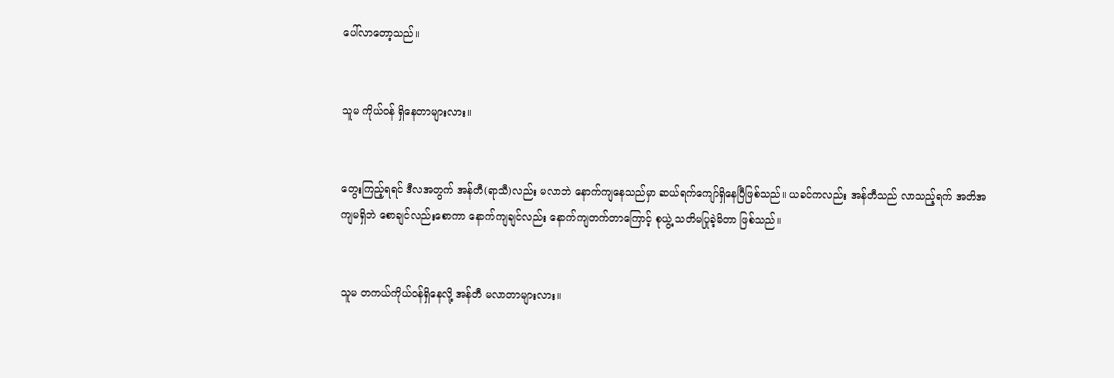ပေါ်လာတော့သည်။


သူမ ကိုယ်၀န် ရှိနေတာများလား။


တွေးကြည့်ရရင် ဒီလအတွက် အန်တီ(ရာသီ)လည်း မလာဘဲ နောက်ကျနေသည်မှာ ဆယ်ရက်ကျော်ရှိနေပြီဖြစ်သည်။ ယခင်ကလည်း အန်တီသည် လာသည့်ရက် အတိအကျမရှိဘဲ စောချင်လည်းစောကာ နောက်ကျချင်လည်း နောက်ကျတက်တာကြောင့် စုယွဲ့ သတိမပြုခဲ့မိတာ ဖြစ်သည်။


သူမ တကယ်ကိုယ်၀န်ရှိနေလို့ အန်တီ မလာတာများလား။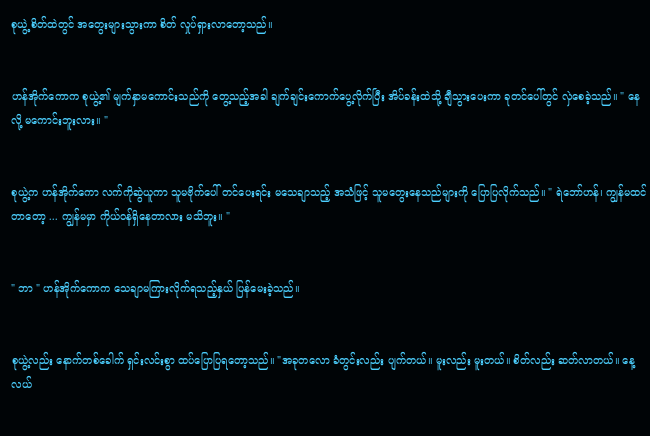စုယွဲ့ စိတ်ထဲတွင် အတွေးများသွားကာ စိတ် လှုပ်ရှားလာတော့သည်။


ဟန်အိုက်ကောက စုယွဲ့၏ မျက်နှာမကောင်းသည်ကို တွေ့သည့်အခါ ချက်ချင်းကောက်ပွေ့လိုက်ပြီး အိပ်ခန်းထဲသို့ ချီသွားပေးကာ ခုတင်ပေါ်တွင် လှဲစေခဲ့သည်။ " နေလို့ မကောင်းဘူးလား။ "


စုယွဲ့က ဟန်အိုက်ကော လက်ကိုဆွဲယူကာ သူမဗိုက်ပေါ် တင်ပေးရင်း မသေချာသည့် အသံဖြင့် သူမတွေးနေသည်များကို ပြောပြလိုက်သည်။ " ရဲဘော်ဟန်၊ ကျွန်မထင်တာတော့ ... ကျွန်မမှာ ကိုယ်၀န်ရှိနေတာလား မသိဘူး။ "


" ဘာ " ဟန်အိုက်ကောက သေချာမကြားလိုက်ရသည့်နှယ် ပြန်မေးခဲ့သည်။


စုယွဲ့လည်း နောက်တစ်ခေါက် ရှင်းလင်းစွာ ထပ်ပြောပြရတော့သည်။ "အခုတလော ခံတွင်းလည်း ပျက်တယ်။ မူးလည်း မူးတယ်။ စိတ်လည်း ဆတ်လာတယ်။ နေ့လယ်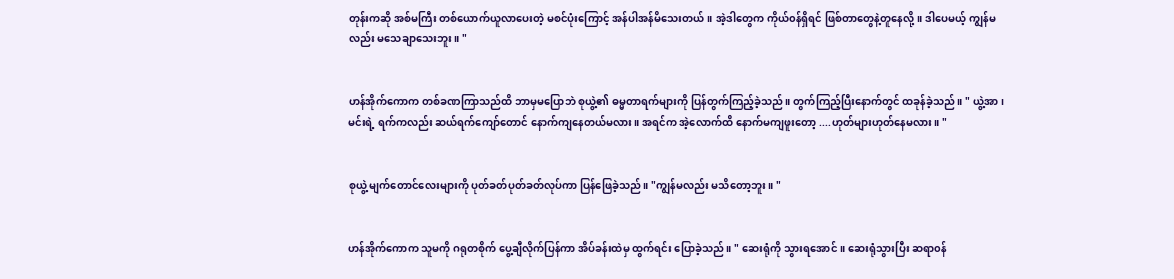တုန်းကဆို အစ်မကြီး တစ်ယောက်ယူလာပေးတဲ့ မစင်ပုံးကြောင့် အန်ပါအန်မိသေးတယ်။ အဲ့ဒါတွေက ကိုယ်၀န်ရှိရင် ဖြစ်တာတွေနဲ့တူနေလို့။ ဒါပေမယ့် ကျွန်မလည်း မသေချာသေးဘူး။ "


ဟန်အိုက်ကောက တစ်ခဏကြာသည်ထိ ဘာမှမပြောဘဲ စုယွဲ့၏ ဓမ္မတာရက်များကို ပြန်တွက်ကြည့်ခဲ့သည်။ တွက်ကြည့်ပြီးနောက်တွင် ထခုန်ခဲ့သည်။ " ယွဲ့အာ၊ မင်းရဲ့ ရက်ကလည်း ဆယ်ရက်ကျော်တောင် နောက်ကျနေတယ်မလား။ အရင်က အဲ့လောက်ထိ နောက်မကျဖူးတော့ ....ဟုတ်များဟုတ်နေမလား။ "


စုယွဲ့ မျက်တောင်လေးများကို ပုတ်ခတ်ပုတ်ခတ်လုပ်ကာ ပြန်ဖြေခဲ့သည်။ "ကျွန်မလည်း မသိတော့ဘူး။ "


ဟန်အိုက်ကောက သူမကို ဂရုတစိုက် ပွေ့ချီလိုက်ပြန်ကာ အိပ်ခန်းထဲမှ ထွက်ရင်း ပြောခဲ့သည်။ " ဆေးရုံကို သွားရအောင်။ ဆေးရုံသွားပြီး ဆရာ၀န်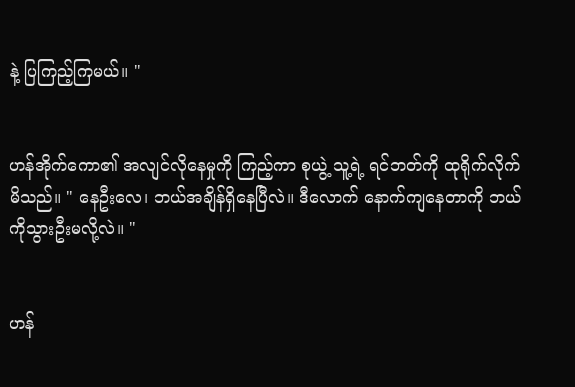နဲ့ ပြကြည့်ကြမယ်။ "


ဟန်အိုက်ကော၏ အလျင်လိုနေမှုကို ကြည့်ကာ စုယွဲ့ သူ့ရဲ့ ရင်ဘတ်ကို ထုရိုက်လိုက်မိသည်။ " နေဦးလေ၊ ဘယ်အချိန်ရှိနေပြီလဲ။ ဒီလောက် နောက်ကျနေတာကို ဘယ်ကိုသွားဦးမလို့လဲ။ "


ဟန်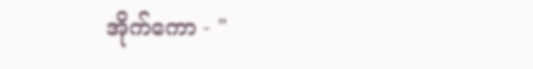အိုက်ကော - "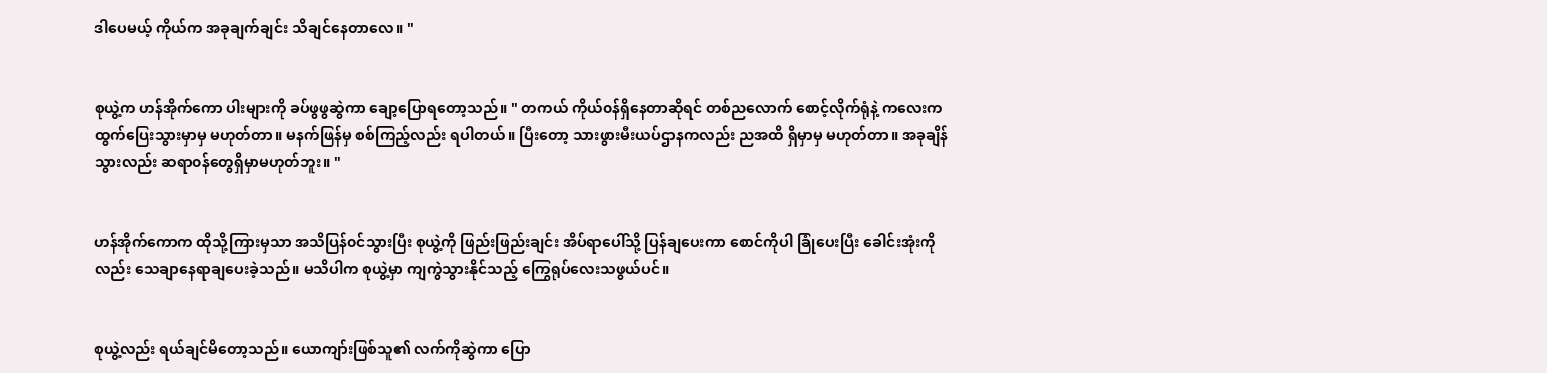ဒါပေမယ့် ကိုယ်က အခုချက်ချင်း သိချင်နေတာလေ။ "


စုယွဲ့က ဟန်အိုက်ကော ပါးများကို ခပ်ဖွဖွဆွဲကာ ချော့ပြောရတော့သည်။ " တကယ် ကိုယ်၀န်ရှိနေတာဆိုရင် တစ်ညလောက် စောင့်လိုက်ရုံနဲ့ ကလေးက ထွက်ပြေးသွားမှာမှ မဟုတ်တာ။ မနက်ဖြန်မှ စစ်ကြည့်လည်း ရပါတယ်။ ပြီးတော့ သားဖွားမီးယပ်ဌာနကလည်း ညအထိ ရှိမှာမှ မဟုတ်တာ။ အခုချိန်သွားလည်း ဆရာ၀န်တွေရှိမှာမဟုတ်ဘူး။ "


ဟန်အိုက်ကောက ထိုသို့ကြားမှသာ အသိပြန်၀င်သွားပြီး စုယွဲ့ကို ဖြည်းဖြည်းချင်း အိပ်ရာပေါ်သို့ ပြန်ချပေးကာ စောင်ကိုပါ ခြုံပေးပြီး ခေါင်းအုံးကိုလည်း သေချာနေရာချပေးခဲ့သည်။ မသိပါက စုယွဲ့မှာ ကျကွဲသွားနိုင်သည့် ကြွေရုပ်လေးသဖွယ်ပင်။


စုယွဲ့လည်း ရယ်ချင်မိတော့သည်။ ယောကျာ်းဖြစ်သူ၏ လက်ကိုဆွဲကာ ပြော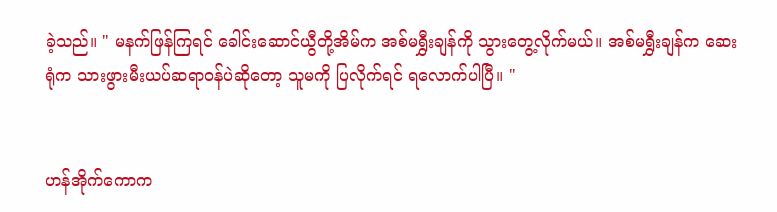ခဲ့သည်။ " မနက်ဖြန်ကြရင် ခေါင်းဆောင်ယွီတို့အိမ်က အစ်မရွှီးချန်ကို သွားတွေ့လိုက်မယ်။ အစ်မရွှီးချန်က ဆေးရုံက သားဖွားမီးယပ်ဆရာ၀န်ပဲဆိုတော့ သူမကို ပြလိုက်ရင် ရလောက်ပါပြီ။ "


ဟန်အိုက်ကောက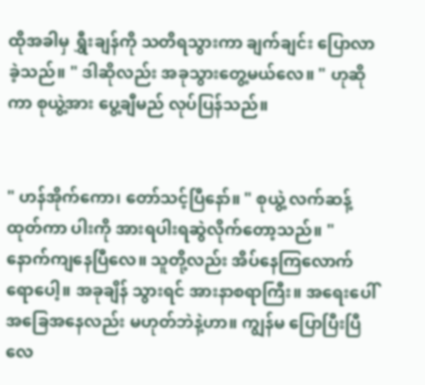ထိုအခါမှ ရွှီးချန်ကို သတိရသွားကာ ချက်ချင်း ပြောလာခဲ့သည်။ " ဒါဆိုလည်း အခုသွားတွေ့မယ်လေ။ " ဟုဆိုကာ စုယွဲ့အား ပွေ့ချီမည် လုပ်ပြန်သည်။


" ဟန်အိုက်ကော၊ တော်သင့်ပြီနော်။ " စုယွဲ့ လက်ဆန့်ထုတ်ကာ ပါးကို အားရပါးရဆွဲလိုက်တော့သည်။ " နောက်ကျနေပြီလေ။ သူတို့လည်း အိပ်နေကြလောက်ရောပေါ့။ အခုချိန် သွားရင် အားနာစရာကြီး။ အရေးပေါ်အခြေအနေလည်း မဟုတ်ဘဲနဲ့ဟာ။ ကျွန်မ ပြောပြီးပြီလေ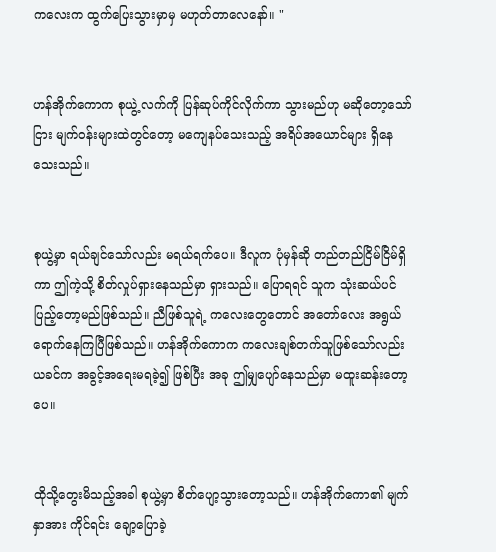ကလေးက ထွက်ပြေးသွားမှာမှ မဟုတ်တာလေနော်။ "


ဟန်အိုက်ကောက စုယွဲ့ လက်ကို ပြန်ဆုပ်ကိုင်လိုက်ကာ သွားမည်ဟု မဆိုတော့သော်ငြား မျက်၀န်းများထဲတွင်တော့ မကျေနပ်သေးသည့် အရိပ်အယောင်များ ရှိနေသေးသည်။


စုယွဲ့မှာ ရယ်ချင်သော်လည်း မရယ်ရက်ပေ။ ဒီလူက ပုံမှန်ဆို တည်တည်ငြိမ်ငြိမ်ရှိကာ ဤကဲ့သို့ စိတ်လှုပ်ရှားနေသည်မှာ ရှားသည်။ ပြောရရင် သူက သုံးဆယ်ပင် ပြည့်တော့မည်ဖြစ်သည်။ ညီဖြစ်သူရဲ့ ကလေးတွေတောင် အတော်လေး အရွယ်ရောက်နေကြပြီဖြစ်သည်။ ဟန်အိုက်ကောက ကလေးချစ်တက်သူဖြစ်သော်လည်း ယခင်က အခွင့်အရေးမရခဲ့၍ ဖြစ်ပြီး အခု ဤမျှပျော်နေသည်မှာ မထူးဆန်းတော့ပေ။


ထိုသို့တွေးမိသည့်အခါ စုယွဲ့မှာ စိတ်ပျော့သွားတော့သည်။ ဟန်အိုက်ကော၏ မျက်နှာအား ကိုင်ရင်း ချော့ပြောခဲ့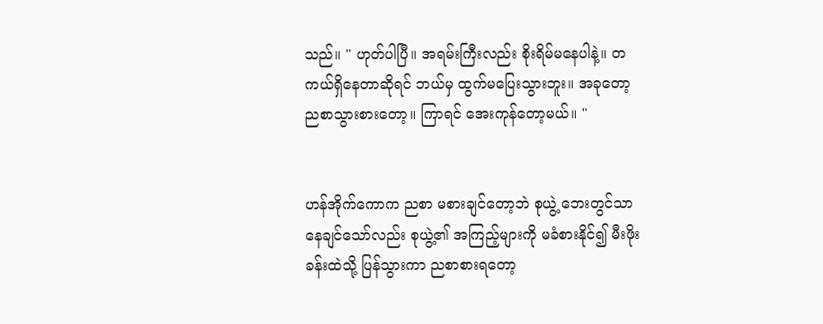သည်။ " ဟုတ်ပါပြီ။ အရမ်းကြီးလည်း စိုးရိမ်မနေပါနဲ့။ တကယ်ရှိနေတာဆိုရင် ဘယ်မှ ထွက်မပြေးသွားဘူး။ အခုတော့ ညစာသွားစားတော့။ ကြာရင် အေးကုန်တော့မယ်။ "


ဟန်အိုက်ကောက ညစာ မစားချင်တော့ဘဲ စုယွဲ့ ဘေးတွင်သာ နေချင်သော်လည်း စုယွဲ့၏ အကြည့်များကို မခံစားနိုင်၍ မီးဖိုးခန်းထဲသို့ ပြန်သွားကာ ညစာစားရတော့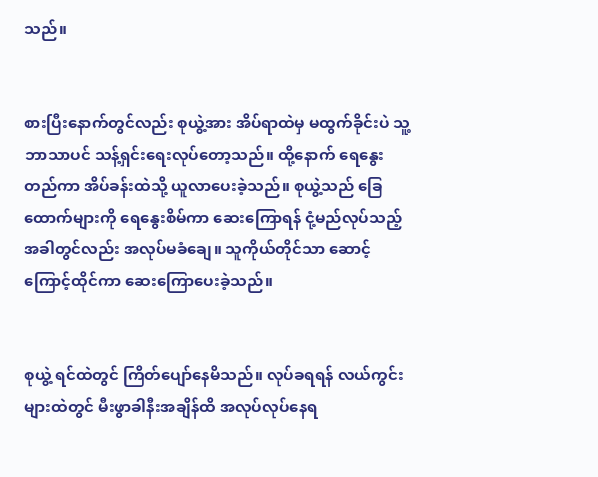သည်။


စားပြီးနောက်တွင်လည်း စုယွဲ့အား အိပ်ရာထဲမှ မထွက်ခိုင်းပဲ သူ့ဘာသာပင် သန့်ရှင်းရေးလုပ်တော့သည်။ ထို့နောက် ရေနွေးတည်ကာ အိပ်ခန်းထဲသို့ ယူလာပေးခဲ့သည်။ စုယွဲ့သည် ခြေထောက်များကို ရေနွေးစိမ်ကာ ဆေးကြောရန် ငုံ့မည်လုပ်သည့်အခါတွင်လည်း အလုပ်မခံချေ။ သူကိုယ်တိုင်သာ ဆောင့်ကြောင့်ထိုင်ကာ ဆေးကြောပေးခဲ့သည်။


စုယွဲ့ ရင်ထဲတွင် ကြိတ်ပျော်နေမိသည်။ လုပ်ခရရန် လယ်ကွင်းများထဲတွင် မီးဖွာခါနီးအချိန်ထိ အလုပ်လုပ်နေရ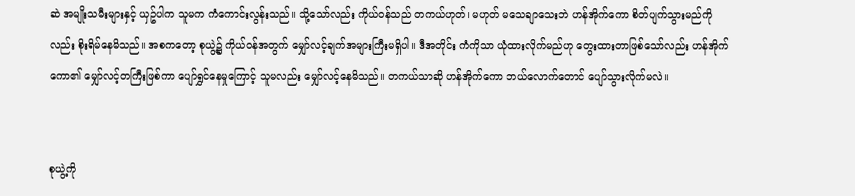ဆဲ အမျိုးသမီးများနှင့် ယှဥ်ပါက သူမက ကံကောင်းလွန်းသည်။ သို့သော်လည်း ကိုယ်၀န်သည် တကယ်ဟုတ်၊ မဟုတ် မသေချာသေးဘဲ ဟန်အိုက်ကော စိတ်ပျက်သွားမည်ကိုလည်း စိုးရိမ်နေမိသည်။ အစကတော့ စုယွဲ့၌ ကိုယ်၀န်အတွက် မျှော်လင့်ချက်အများကြီးမရှိပါ။ ဒီအတိုင်း ကံကိုသာ ယုံထားလိုက်မည်ဟု တွေးထားတာဖြစ်သော်လည်း ဟန်အိုက်ကော၏ မျှော်လင့်တကြီးဖြစ်ကာ ပျော်ရွှင်နေမှုကြောင့် သူမလည်း မျှော်လင့်နေမိသည်။ တကယ်သာဆို ဟန်အိုက်ကော ဘယ်လောက်တောင် ပျော်သွားလိုက်မလဲ။


စုယွဲ့ကို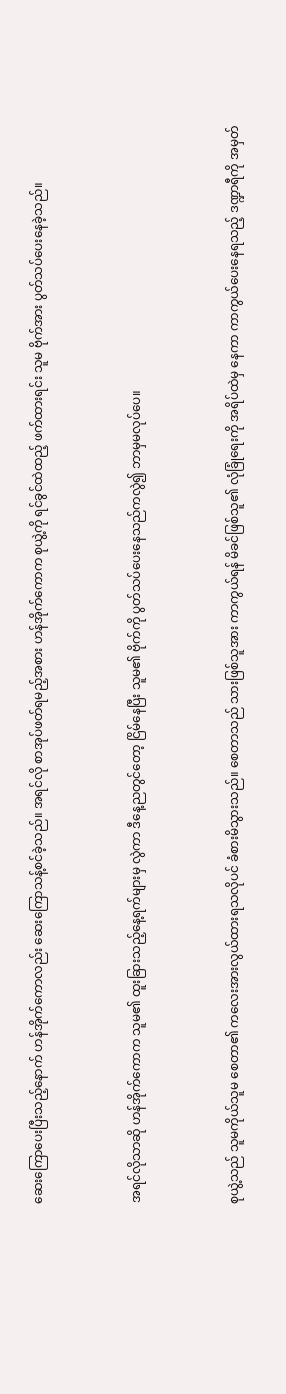ဆေးကြောပေးပြီးသည့်နောက် ဟန်အိုက်ကောလည်း ဆေးကြောသန့်စင်ခဲ့သည်။ အရင်လို စာအုပ်ဖတ်ရမည့်အစား ဟန်အိုက်ကောက စုယွဲ့ကို ရင်ခွင်ထဲထည့် ဖက်ထားရင်း သူမ ဗိုက်အား ပွတ်သပ်ပေးနေခဲ့သည်။


အရင်လိုသာဆို ဟန်အိုက်ကောက သူမ၏ ထူးခြားသည့်နေ့ရက်များမှ လွဲကာ ဒီနေ့ညတွင်တော့ ငြိမ်နေပြီး သူမ၏ ဗိုက်ကို ပွတ်သပ်ပေးနေသည်ကလွဲ၍ ဘာမှမလုပ်ပေ။


စုယွဲ့သည် သူမကိုယ်သူမ စေတာ၏ ကလေးအားလွယ်ထားရသလိုပင် ခံစားမိသွားသည်။ စေတာသည် သားဖြစ်သူအား ကာကွယ်ရန် မိခင်ဖြစ်သူ၏ လုံခြုံရေးကို အရိပ်ထဲမှ နေကာ ကာကွယ်ပေးနေရသည့် ဒဏ္ဍာရီကို အမှတ်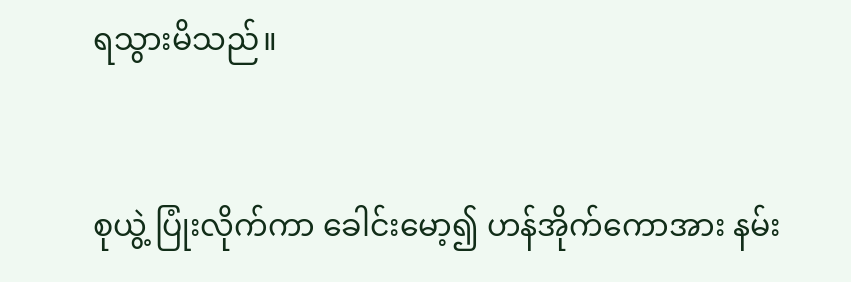ရသွားမိသည်။


စုယွဲ့ ပြုံးလိုက်ကာ ခေါင်းမော့၍ ဟန်အိုက်ကောအား နမ်း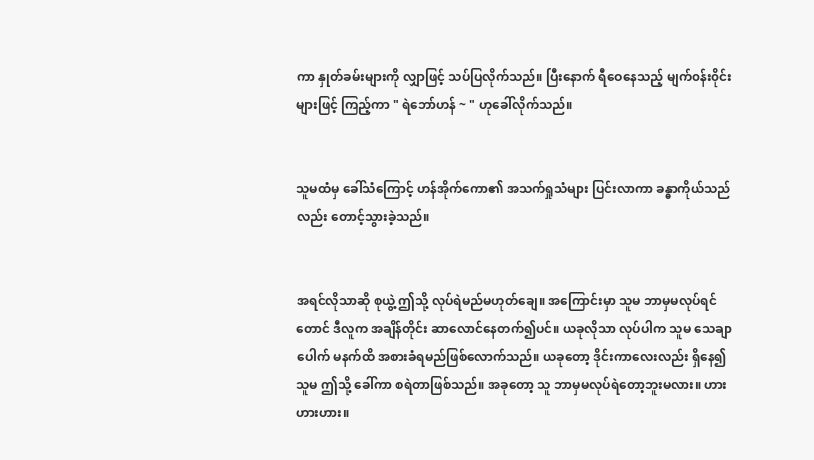ကာ နှုတ်ခမ်းများကို လျှာဖြင့် သပ်ပြလိုက်သည်။ ပြီးနောက် ရီဝေနေသည့် မျက်၀န်း၀ိုင်းများဖြင့် ကြည့်ကာ " ရဲဘော်ဟန် ~ " ဟုခေါ်လိုက်သည်။


သူမထံမှ ခေါ်သံကြောင့် ဟန်အိုက်ကော၏ အသက်ရှုသံများ ပြင်းလာကာ ခန္ဓာကိုယ်သည်လည်း တောင့်သွားခဲ့သည်။


အရင်လိုသာဆို စုယွဲ့ ဤသို့ လုပ်ရဲမည်မဟုတ်ချေ။ အကြောင်းမှာ သူမ ဘာမှမလုပ်ရင်တောင် ဒီလူက အချိန်တိုင်း ဆာလောင်နေတက်၍ပင်။ ယခုလိုသာ လုပ်ပါက သူမ သေချာပေါက် မနက်ထိ အစားခံရမည်ဖြစ်လောက်သည်။ ယခုတော့ ဒိုင်းကာလေးလည်း ရှိနေ၍ သူမ ဤသို့ ခေါ်ကာ စရဲတာဖြစ်သည်။ အခုတော့ သူ ဘာမှမလုပ်ရဲတော့ဘူးမလား။ ဟားဟားဟား။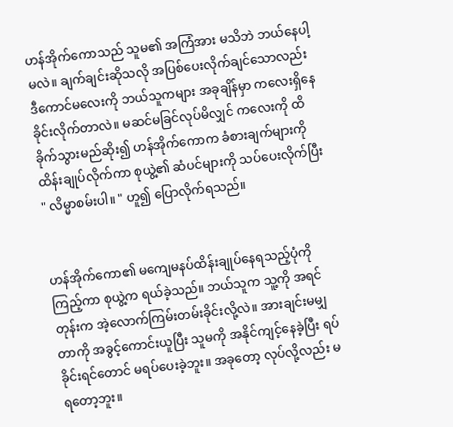ဟန်အိုက်ကောသည် သူမ၏ အကြံအား မသိဘဲ ဘယ်နေပါ့မလဲ။ ချက်ချင်းဆိုသလို အပြစ်ပေးလိုက်ချင်သောလည်း ဒီကောင်မလေးကို ဘယ်သူကများ အခုချိန်မှာ ကလေးရှိနေခိုင်းလိုက်တာလဲ။ မဆင်မခြင်လုပ်မိလျှင် ကလေးကို ထိခိုက်သွားမည်ဆိုး၍ ဟန်အိုက်ကောက ခံစားချက်များကို ထိန်းချုပ်လိုက်ကာ စုယွဲ့၏ ဆံပင်များကို သပ်ပေးလိုက်ပြီး " လိမ္မာစမ်းပါ။ " ဟူ၍ ပြောလိုက်ရသည်။


ဟန်အိုက်ကော၏ မကျေမနပ်ထိန်းချုပ်နေရသည့်ပုံကို ကြည့်ကာ စုယွဲ့က ရယ်ခဲ့သည်။ ဘယ်သူက သူ့ကို အရင်တုန်းက အဲ့လောက်ကြမ်းတမ်းခိုင်းလို့လဲ။ အားချင်းမမျှတာကို အခွင့်ကောင်းယူပြီး သူမကို အနိုင်ကျင့်နေခဲ့ပြီး ရပ်ခိုင်းရင်တောင် မရပ်ပေးခဲ့ဘူး။ အခုတော့ လုပ်လို့လည်း မရတော့ဘူး။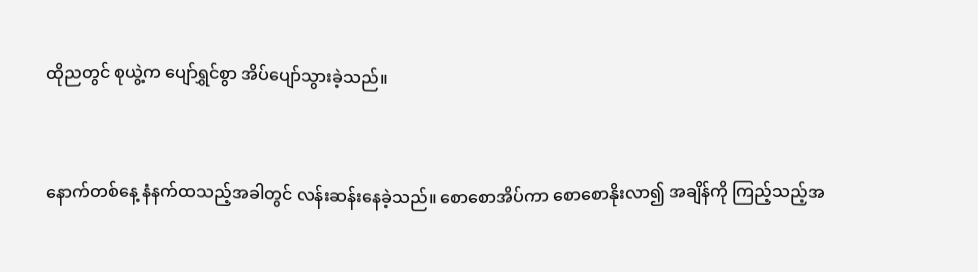ထိုညတွင် စုယွဲ့က ပျော်ရွှင်စွာ အိပ်ပျော်သွားခဲ့သည်။


နောက်တစ်နေ့ နံနက်ထသည့်အခါတွင် လန်းဆန်းနေခဲ့သည်။ စောစောအိပ်ကာ စောစောနိုးလာ၍ အချိန်ကို ကြည့်သည့်အ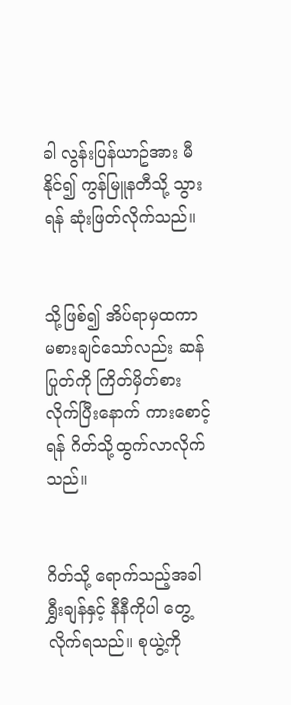ခါ လွန်းပြန်ယာဥ်အား မီနိုင်၍ ကွန်မြူနတီသို့ သွားရန် ဆုံးဖြတ်လိုက်သည်။


သို့ဖြစ်၍ အိပ်ရာမှထကာ မစားချင်သော်လည်း ဆန်ပြုတ်ကို ကြိတ်မှိတ်စားလိုက်ပြီးနောက် ကားစောင့်ရန် ဂိတ်သို့ထွက်လာလိုက်သည်။


ဂိတ်သို့ ရောက်သည့်အခါ ရွှီးချန်နှင့် နီနီကိုပါ တွေ့လိုက်ရသည်။ စုယွဲ့ကို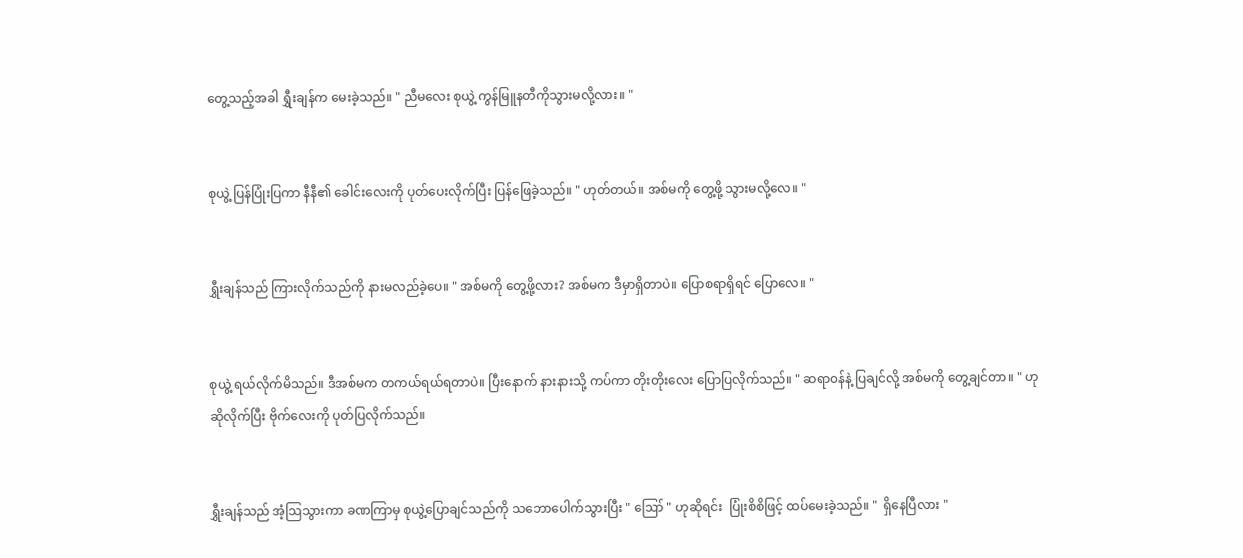တွေ့သည့်အခါ ရွှီးချန်က မေးခဲ့သည်။ " ညီမလေး စုယွဲ့ ကွန်မြူနတီကိုသွားမလို့လား။ "


စုယွဲ့ ပြန်ပြုံးပြကာ နီနီ၏ ခေါင်းလေးကို ပုတ်ပေးလိုက်ပြီး ပြန်ဖြေခဲ့သည်။ " ဟုတ်တယ်။ အစ်မကို တွေ့ဖို့ သွားမလို့လေ။ "


ရွှီးချန်သည် ကြားလိုက်သည်ကို နားမလည်ခဲ့ပေ။ " အစ်မကို တွေ့ဖို့လား? အစ်မက ဒီမှာရှိတာပဲ။ ပြောစရာရှိရင် ပြောလေ။ "


စုယွဲ့ ရယ်လိုက်မိသည်။ ဒီအစ်မက တကယ်ရယ်ရတာပဲ။ ပြီးနောက် နားနားသို့ ကပ်ကာ တိုးတိုးလေး ပြောပြလိုက်သည်။ " ဆရာ၀န်နဲ့ ပြချင်လို့ အစ်မကို တွေ့ချင်တာ။ " ဟုဆိုလိုက်ပြီး ဗိုက်လေးကို ပုတ်ပြလိုက်သည်။


ရွှီးချန်သည် အံ့သြသွားကာ ခဏကြာမှ စုယွဲ့ပြောချင်သည်ကို သဘောပေါက်သွားပြီး " ဪ " ဟုဆိုရင်း  ပြုံးစိစိဖြင့် ထပ်မေးခဲ့သည်။ "  ရှိနေပြီလား "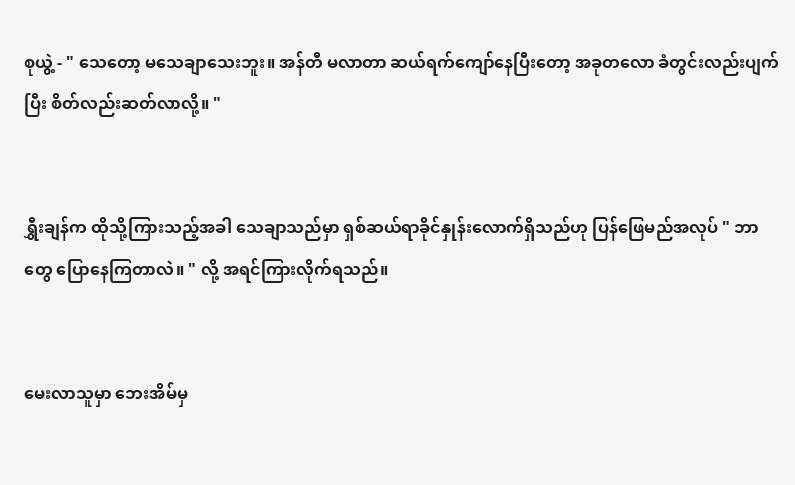စုယွဲ့ - " သေတော့ မသေချာသေးဘူး။ အန်တီ မလာတာ ဆယ်ရက်ကျော်နေပြီးတော့ အခုတလော ခံတွင်းလည်းပျက်ပြီး စိတ်လည်းဆတ်လာလို့။ "


ရွှီးချန်က ထိုသို့ကြားသည့်အခါ သေချာသည်မှာ ရှစ်ဆယ်ရာခိုင်နှုန်းလောက်ရှိသည်ဟု ပြန်ဖြေမည်အလုပ် " ဘာတွေ ပြောနေကြတာလဲ။ " လို့ အရင်ကြားလိုက်ရသည်။


မေးလာသူမှာ ဘေးအိမ်မှ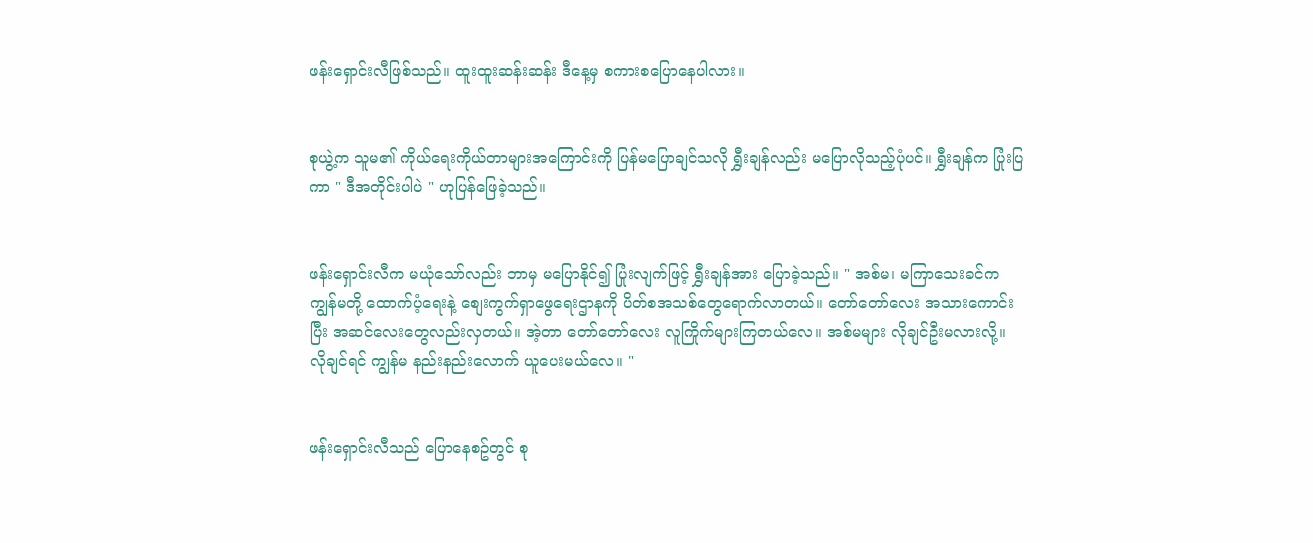ဖန်းရှောင်းလီဖြစ်သည်။ ထူးထူးဆန်းဆန်း ဒီနေ့မှ စကားစပြောနေပါလား။


စုယွဲ့က သူမ၏ ကိုယ်ရေးကိုယ်တာများအကြောင်းကို ပြန်မပြောချင်သလို ရွှီးချန်လည်း မပြောလိုသည့်ပုံပင်။ ရွှီးချန်က ပြုံးပြကာ " ဒီအတိုင်းပါပဲ " ဟုပြန်ဖြေခဲ့သည်။


ဖန်းရှောင်းလီက မယုံသော်လည်း ဘာမှ မပြောနိုင်၍ ပြုံးလျက်ဖြင့် ရွှီးချန်အား ပြောခဲ့သည်။ " အစ်မ၊ မကြာသေးခင်က ကျွန်မတို့ ထောက်ပံ့ရေးနဲ့ စျေးကွက်ရှာဖွေရေးဌာနကို ပိတ်စအသစ်တွေရောက်လာတယ်။ တော်တော်လေး အသားကောင်းပြီး အဆင်လေးတွေလည်းလှတယ်။ အဲ့တာ တော်တော်လေး လူကြိုက်များကြတယ်လေ။ အစ်မများ လိုချင်ဦးမလားလို့။ လိုချင်ရင် ကျွန်မ နည်းနည်းလောက် ယူပေးမယ်လေ။ "


ဖန်းရှောင်းလီသည် ပြောနေစဥ်တွင် စု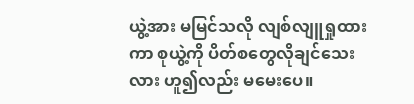ယွဲ့အား မမြင်သလို လျစ်လျူရှုထားကာ စုယွဲ့ကို ပိတ်စတွေလိုချင်သေးလား ဟူ၍လည်း မမေးပေ။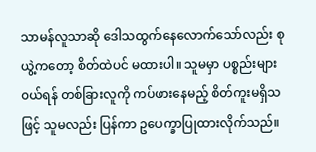သာမန်လူသာဆို ဒေါသထွက်နေလောက်သော်လည်း စုယွဲ့ကတော့ စိတ်ထဲပင် မထားပါ။ သူမမှာ ပစ္စည်းများ ၀ယ်ရန် တစ်ခြားလူကို ကပ်ဖားနေမည့် စိတ်ကူးမရှိသဖြင့် သူမလည်း ပြန်ကာ ဥပေက္ခာပြုထားလိုက်သည်။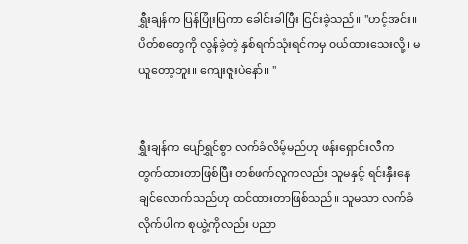ရွှီးချန်က ပြန်ပြုံးပြကာ ခေါင်းခါပြီး ငြင်းခဲ့သည်။ "ဟင့်အင်း။ ပိတ်စတွေကို လွန်ခဲ့တဲ့ နှစ်ရက်သုံးရင်ကမှ ၀ယ်ထားသေးလို့၊ မယူတော့ဘူး။ ကျေးဇူးပဲနော်။ "


ရွှီးချန်က ပျော်ရွှင်စွာ လက်ခံလိမ့်မည်ဟု ဖန်းရှောင်းလီက တွက်ထားတာဖြစ်ပြီး တစ်ဖက်လူကလည်း သူမနှင့် ရင်းနှီးနေချင်လောက်သည်ဟု ထင်ထားတာဖြစ်သည်။ သူမသာ လက်ခံလိုက်ပါက စုယွဲ့ကိုလည်း ပညာ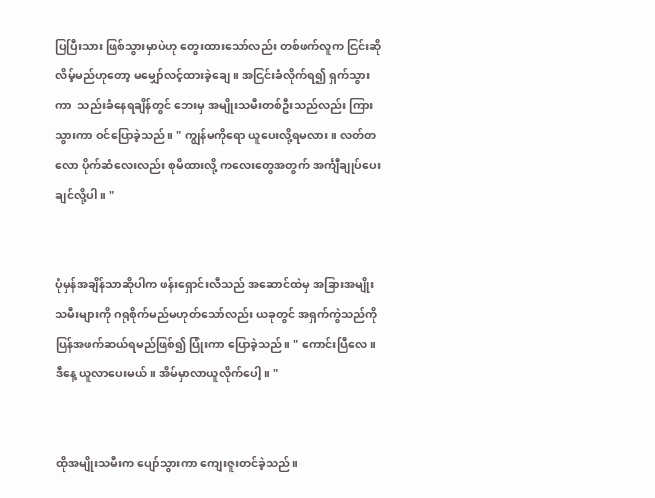ပြပြီးသား ဖြစ်သွားမှာပဲဟု တွေးထားသော်လည်း တစ်ဖက်လူက ငြင်းဆိုလိမ့်မည်ဟုတော့ မမျှော်လင့်ထားခဲ့ချေ။ အငြင်းခံလိုက်ရ၍ ရှက်သွားကာ  သည်းခံနေရချိန်တွင် ဘေးမှ အမျိုးသမီးတစ်ဦးသည်လည်း ကြားသွားကာ ဝင်ပြောခဲ့သည်။ " ကျွန်မကိုရော ယူပေးလို့ရမလား။ လတ်တလော ပိုက်ဆံလေးလည်း စုမိထားလို့ ကလေးတွေအတွက် အင်္ကျီချုပ်ပေးချင်လို့ပါ။ "


ပုံမှန်အချိန်သာဆိုပါက ဖန်းရှောင်းလီသည် အဆောင်ထဲမှ အခြားအမျိုးသမီးများကို ဂရုစိုက်မည်မဟုတ်သော်လည်း ယခုတွင် အရှက်ကွဲသည်ကို ပြန်အဖက်ဆယ်ရမည်ဖြစ်၍ ပြုံးကာ ပြောခဲ့သည်။ " ကောင်းပြီလေ။ ဒီနေ့ ယူလာပေးမယ်။ အိမ်မှာလာယူလိုက်ပေါ့။ "


ထိုအမျိုးသမီးက ပျော်သွားကာ ကျေးဇူးတင်ခဲ့သည်။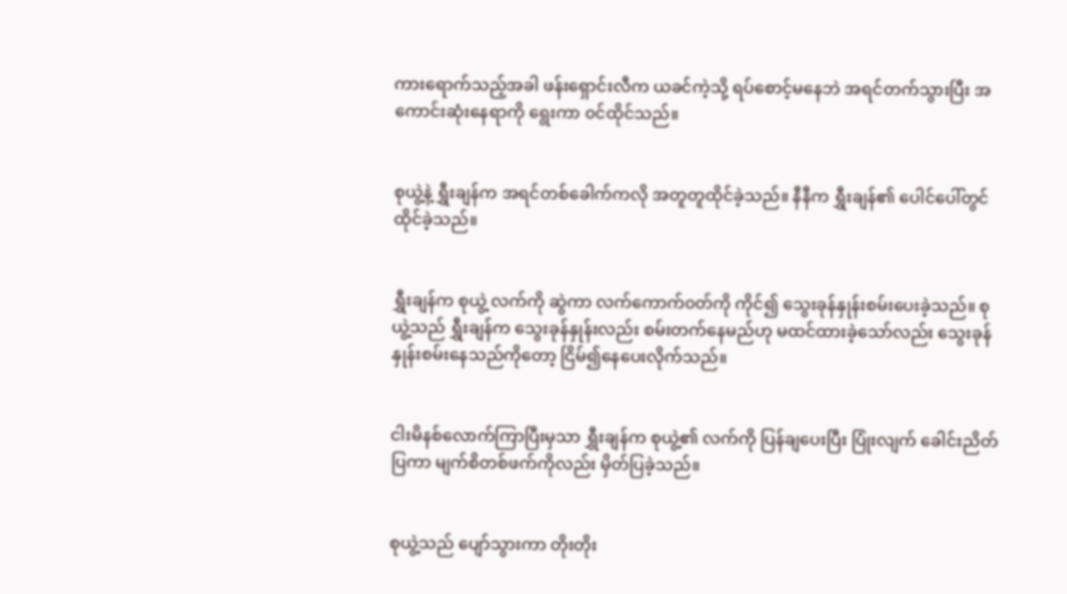ကားရောက်သည့်အခါ ဖန်းရှောင်းလီက ယခင်ကဲ့သို့ ရပ်စောင့်မနေဘဲ အရင်တက်သွားပြီး အကောင်းဆုံးနေရာကို ရွေးကာ ၀င်ထိုင်သည်။


စုယွဲ့နဲ့ ရွှီးချန်က အရင်တစ်ခေါက်ကလို အတူတူထိုင်ခဲ့သည်။ နီနီက ရွှီးချန်၏ ပေါင်ပေါ်တွင် ထိုင်ခဲ့သည်။


ရွှီးချန်က စုယွဲ့ လက်ကို ဆွဲကာ လက်ကောက်၀တ်ကို ကိုင်၍ သွေးခုန်နှုန်းစမ်းပေးခဲ့သည်။ စုယွဲ့သည် ရွှီးချန်က သွေးခုန်နှုန်းလည်း စမ်းတက်နေမည်ဟု မထင်ထားခဲ့သော်လည်း သွေးခုန်နှုန်းစမ်းနေသည်ကိုတော့ ငြိမ်၍နေပေးလိုက်သည်။


ငါးမိနစ်လောက်ကြာပြီးမှသာ ရွှီးချန်က စုယွဲ့၏ လက်ကို ပြန်ချပေးပြီး ပြုံးလျက် ခေါင်းညိတ်ပြကာ မျက်စိတစ်ဖက်ကိုလည်း မှိတ်ပြခဲ့သည်။


စုယွဲ့သည် ပျော်သွားကာ တိုးတိုး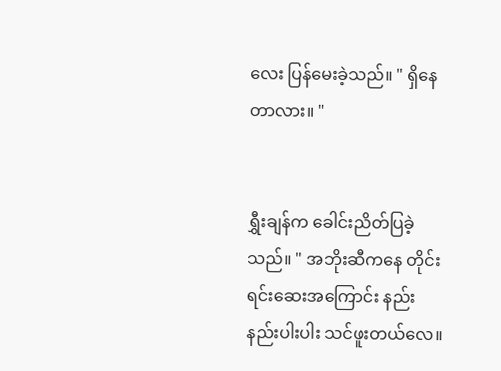လေး ပြန်မေးခဲ့သည်။ " ရှိနေတာလား။ "


ရွှီးချန်က ခေါင်းညိတ်ပြခဲ့သည်။ " အဘိုးဆီကနေ တိုင်းရင်းဆေးအကြောင်း နည်းနည်းပါးပါး သင်ဖူးတယ်လေ။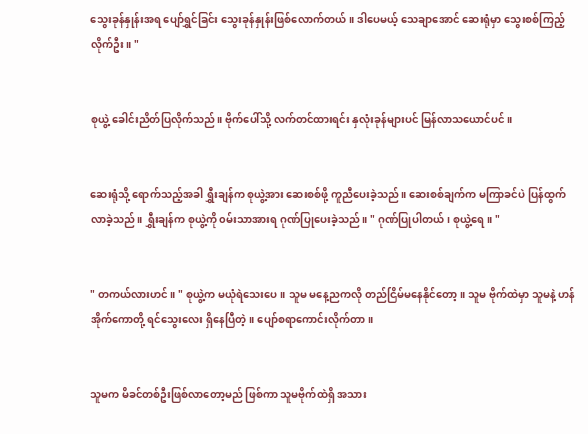သွေးခုန်နှုန်းအရ ပျော်ရွှင်ခြင်း သွေးခုန်နှုန်းဖြစ်လောက်တယ်။ ဒါပေမယ့် သေချာအောင် ဆေးရုံမှာ သွေးစစ်ကြည့်လိုက်ဦး။ "


စုယွဲ့ ခေါင်းညိတ်ပြလိုက်သည်။ ဗိုက်ပေါ်သို့ လက်တင်ထားရင်း နှလုံးခုန်များပင် မြန်လာသယောင်ပင်။


ဆေးရုံသို့ ရောက်သည့်အခါ ရွှီးချန်က စုယွဲ့အား ဆေးစစ်ဖို့ ကူညီပေးခဲ့သည်။ ဆေးစစ်ချက်က မကြာခင်ပဲ ပြန်ထွက်လာခဲ့သည်။ ရွှီးချန်က စုယွဲ့ကို ၀မ်းသာအားရ ဂုဏ်ပြုပေးခဲ့သည်။ " ဂုဏ်ပြုပါတယ်၊ စုယွဲ့ရေ။ "


" တကယ်လားဟင်။ " စုယွဲ့က မယုံရဲသေးပေ။ သူမ မနေ့ညကလို တည်ငြိမ်မနေနိုင်တော့။ သူမ ဗိုက်ထဲမှာ သူမနဲ့ ဟန်အိုက်ကောတို့ ရင်သွေးလေး ရှိနေပြီတဲ့။ ပျော်စရာကောင်းလိုက်တာ။


သူမက မိခင်တစ်ဦးဖြစ်လာတော့မည် ဖြစ်ကာ သူမဗိုက်ထဲရှိ အသား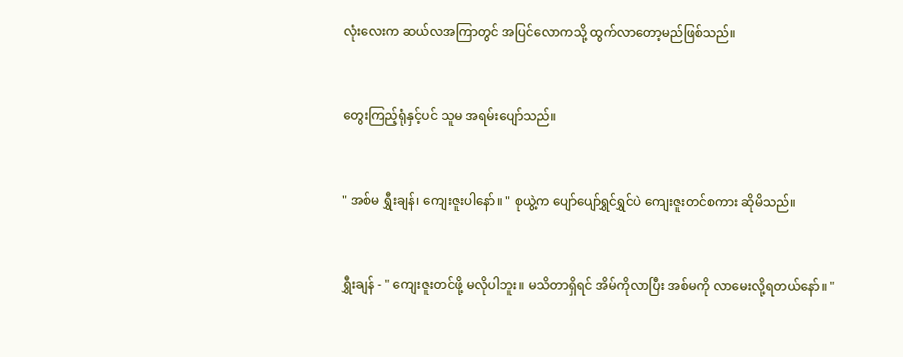လုံးလေးက ဆယ်လအကြာတွင် အပြင်လောကသို့ ထွက်လာတော့မည်ဖြစ်သည်။


တွေးကြည့်ရုံနှင့်ပင် သူမ အရမ်းပျော်သည်။


" အစ်မ ရွှီးချန်၊ ကျေးဇူးပါနော်။ " စုယွဲ့က ပျော်ပျော်ရွှင်ရွှင်ပဲ ကျေးဇူးတင်စကား ဆိုမိသည်။


ရွှီးချန် - " ကျေးဇူးတင်ဖို့ မလိုပါဘူး။ မသိတာရှိရင် အိမ်ကိုလာပြီး အစ်မကို လာမေးလို့ရတယ်နော်။ "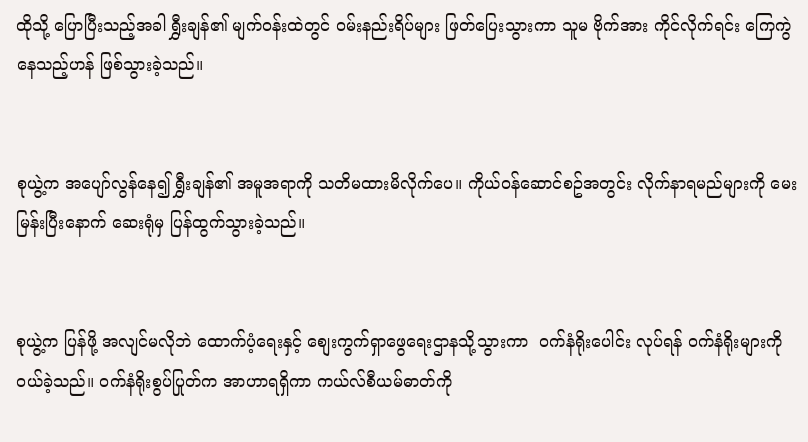ထိုသို့ ပြောပြီးသည့်အခါ ရွှီးချန်၏ မျက်၀န်းထဲတွင် ၀မ်းနည်းရိပ်များ ဖြတ်ပြေးသွားကာ သူမ ဗိုက်အား ကိုင်လိုက်ရင်း ကြေကွဲနေသည့်ဟန် ဖြစ်သွားခဲ့သည်။


စုယွဲ့က အပျော်လွန်နေ၍ ရွှီးချန်၏ အမူအရာကို သတိမထားမိလိုက်ပေ။ ကိုယ်၀န်ဆောင်စဥ်အတွင်း လိုက်နာရမည်များကို မေးမြန်းပြီးနောက် ဆေးရုံမှ ပြန်ထွက်သွားခဲ့သည်။


စုယွဲ့က ပြန်ဖို့ အလျင်မလိုဘဲ ထောက်ပံ့ရေးနှင့် စျေးကွက်ရှာဖွေရေးဌာနသို့သွားကာ  ၀က်နံရိုးပေါင်း လုပ်ရန် ၀က်နံရိုးများကို၀ယ်ခဲ့သည်။ ၀က်နံရိုးစွပ်ပြုတ်က အာဟာရရှိကာ ကယ်လ်စီယမ်ဓာတ်ကို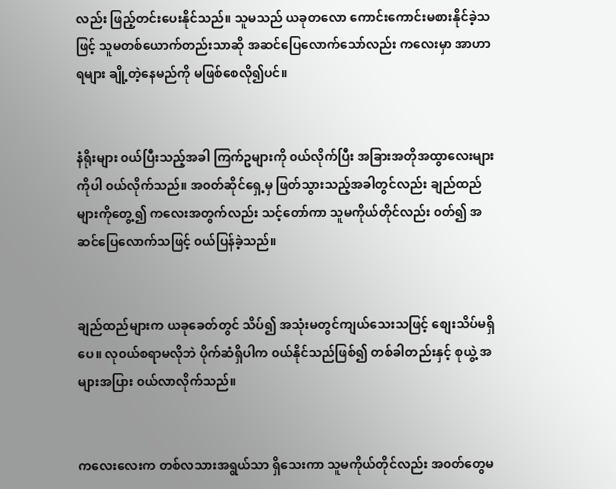လည်း ဖြည့်တင်းပေးနိုင်သည်။ သူမသည် ယခုတလော ကောင်းကောင်းမစားနိုင်ခဲ့သဖြင့် သူမတစ်ယောက်တည်းသာဆို အဆင်ပြေလောက်သော်လည်း ကလေးမှာ အာဟာရများ ချို့တဲ့နေမည်ကို မဖြစ်စေလို၍ပင်။


နံရိုးများ ၀ယ်ပြီးသည့်အခါ ကြက်ဥများကို ၀ယ်လိုက်ပြီး အခြားအတိုအထွာလေးများကိုပါ ၀ယ်လိုက်သည်။ အ၀တ်ဆိုင်ရှေ့မှ ဖြတ်သွားသည့်အခါတွင်လည်း ချည်ထည်များကိုတွေ့၍ ကလေးအတွက်လည်း သင့်တော်ကာ သူမကိုယ်တိုင်လည်း ၀တ်၍ အဆင်ပြေလောက်သဖြင့် ၀ယ်ပြန်ခဲ့သည်။


ချည်ထည်များက ယခုခေတ်တွင် သိပ်၍ အသုံးမတွင်ကျယ်သေးသဖြင့် စျေးသိပ်မရှိပေ။ လု၀ယ်စရာမလိုဘဲ ပိုက်ဆံရှိပါက ၀ယ်နိုင်သည်ဖြစ်၍ တစ်ခါတည်းနှင့် စုယွဲ့ အများအပြား ၀ယ်လာလိုက်သည်။


ကလေးလေးက တစ်လသားအရွယ်သာ ရှိသေးကာ သူမကိုယ်တိုင်လည်း အ၀တ်တွေမ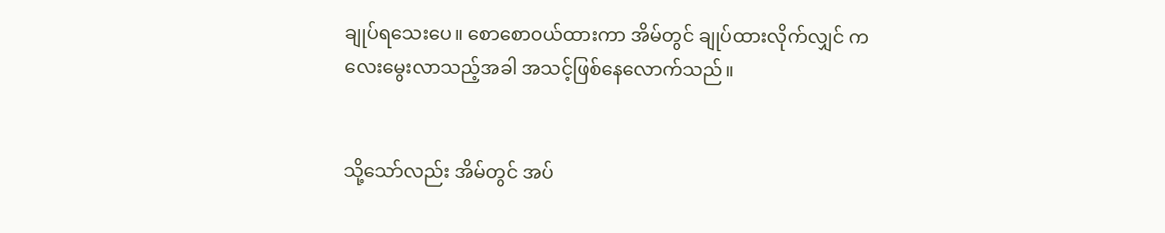ချုပ်ရသေးပေ။ စောစော၀ယ်ထားကာ အိမ်တွင် ချုပ်ထားလိုက်လျှင် ကလေးမွေးလာသည့်အခါ အသင့်ဖြစ်နေလောက်သည်။


သို့သော်လည်း အိမ်တွင် အပ်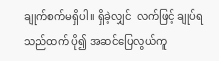ချုက်စက်မရှိပါ။ ရှိခဲ့လျှင်  လက်ဖြင့် ချုပ်ရသည်ထက် ပို၍ အဆင်ပြေလွယ်ကူ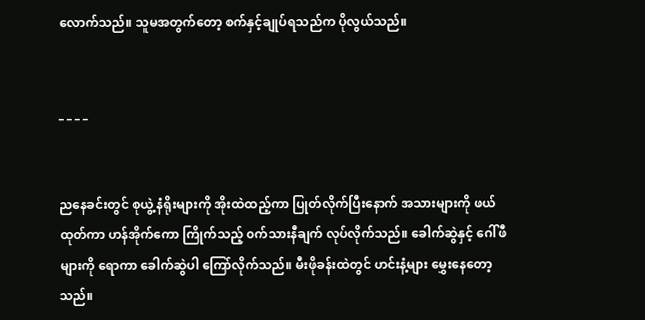လောက်သည်။ သူမအတွက်တော့ စက်နှင့်ချုပ်ရသည်က ပိုလွယ်သည်။


_ _ _ _


ညနေခင်းတွင် စုယွဲ့ နံရိုးများကို အိုးထဲထည့်ကာ ပြုတ်လိုက်ပြီးနောက် အသားများကို ဖယ်ထုတ်ကာ ဟန်အိုက်ကော ကြိုက်သည့် ၀က်သားနီချက် လုပ်လိုက်သည်။ ခေါက်ဆွဲနှင့် ဂေါ်ဖီများကို ရောကာ ခေါက်ဆွဲပါ ကြော်လိုက်သည်။ မီးဖိုခန်းထဲတွင် ဟင်းနံ့များ မွှေးနေတော့သည်။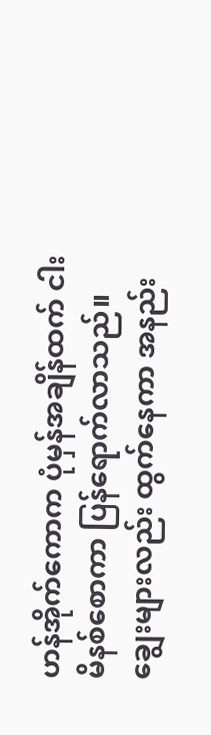ဟန်အိုက်ကောက ပုံမှန်အချိန်ထက် ငါးမိနစ်စောကာ ပြန်ရောက်လာသည်။ ချွေးများလည်း ထွက်နေကာ အနည်း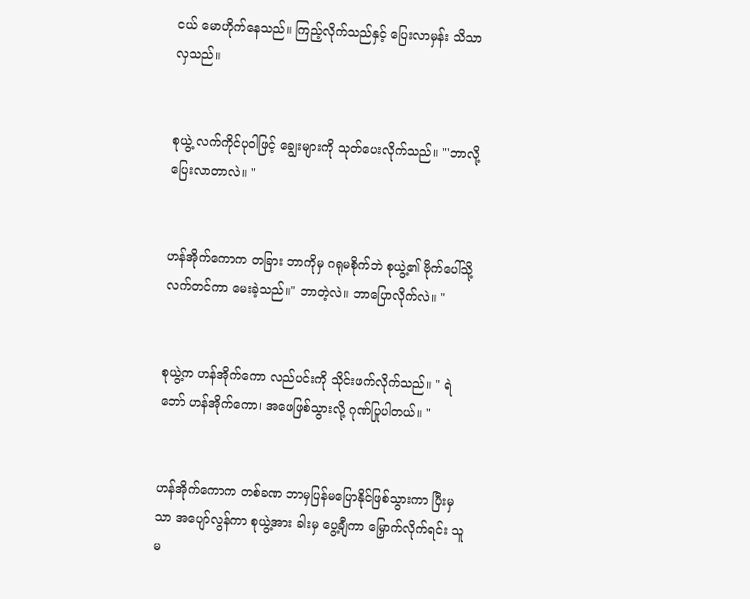ငယ် မောဟိုက်နေသည်။ ကြည့်လိုက်သည်နှင့် ပြေးလာမှန်း သိသာလှသည်။


စုယွဲ့ လက်ကိုင်ပု၀ါဖြင့် ချွေးများကို သုတ်ပေးလိုက်သည်။ "'ဘာလို့ ပြေးလာတာလဲ။ "


ဟန်အိုက်ကောက တခြား ဘာကိုမှ ဂရုမစိုက်ဘဲ စုယွဲ့၏ ဗိုက်ပေါ်သို့ လက်တင်ကာ မေးခဲ့သည်။" ဘာတဲ့လဲ။ ဘာပြောလိုက်လဲ။ "


စုယွဲ့က ဟန်အိုက်ကော လည်ပင်းကို သိုင်းဖက်လိုက်သည်။ " ရဲဘော် ဟန်အိုက်ကော၊ အဖေဖြစ်သွားလို့ ဂုဏ်ပြုပါတယ်။ "


ဟန်အိုက်ကောက တစ်ခဏ ဘာမှပြန်မပြောနိုင်ဖြစ်သွားကာ ပြီးမှသာ အပျော်လွန်ကာ စုယွဲ့အား ခါးမှ ပွေ့ချီကာ မြှောက်လိုက်ရင်း သူမ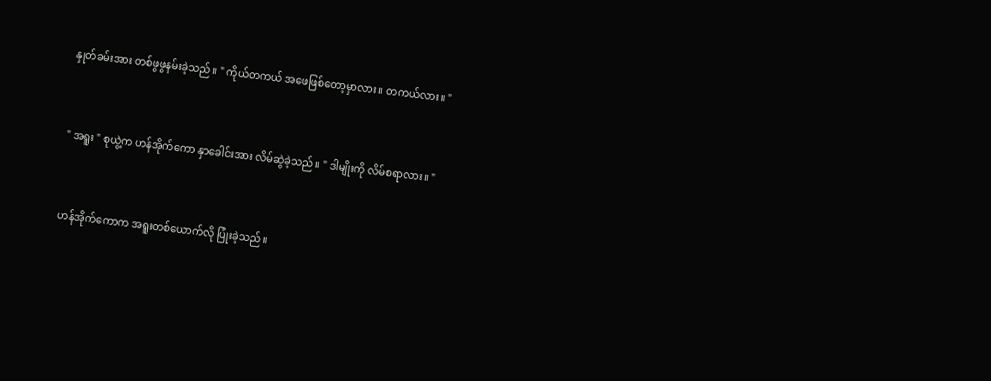နှုတ်ခမ်းအား တစ်ဖွဖွနမ်းခဲ့သည်။ " ကိုယ်တကယ် အဖေဖြစ်တော့မှာလား။ တကယ်လား။ "


" အရူး " စုယွဲ့က ဟန်အိုက်ကော နှာခေါင်းအား လိမ်ဆွဲခဲ့သည်။ " ဒါမျိုးကို လိမ်စရာလား။ "


ဟန်အိုက်ကောက အရူးတစ်ယောက်လို ပြုံးခဲ့သည်။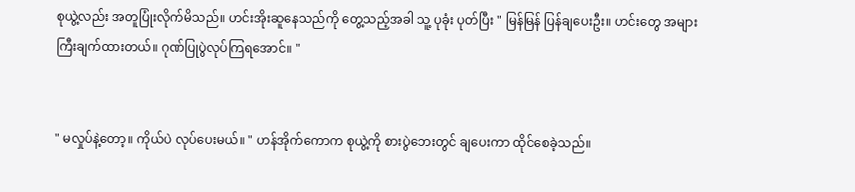စုယွဲ့လည်း အတူပြုံးလိုက်မိသည်။ ဟင်းအိုးဆူနေသည်ကို တွေ့သည့်အခါ သူ့ ပုခုံး ပုတ်ပြီး " မြန်မြန် ပြန်ချပေးဦး။ ဟင်းတွေ အများကြီးချက်ထားတယ်။ ဂုဏ်ပြုပွဲလုပ်ကြရအောင်။ "


" မလှုပ်နဲ့တော့။ ကိုယ်ပဲ လုပ်ပေးမယ်။ " ဟန်အိုက်ကောက စုယွဲ့ကို စားပွဲဘေးတွင် ချပေးကာ ထိုင်စေခဲ့သည်။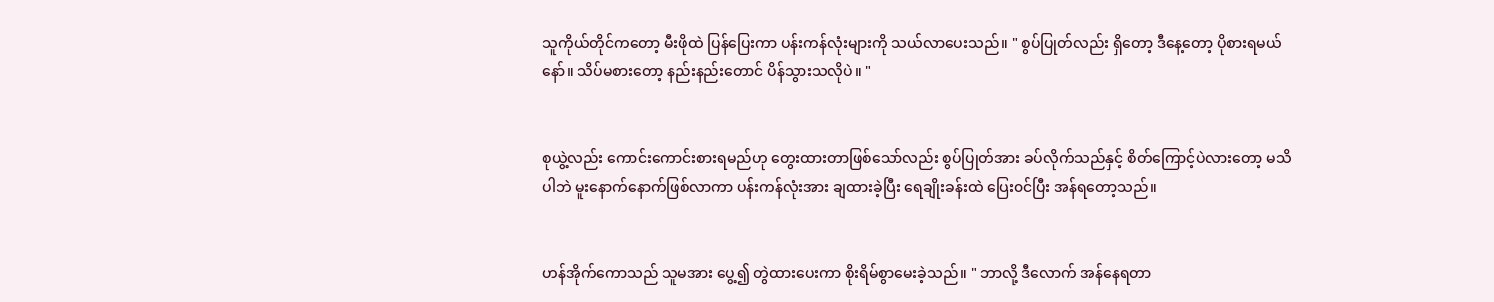သူကိုယ်တိုင်ကတော့ မီးဖိုထဲ ပြန်ပြေးကာ ပန်းကန်လုံးများကို သယ်လာပေးသည်။ " စွပ်ပြုတ်လည်း ရှိတော့ ဒီနေ့တော့ ပိုစားရမယ်နော်။ သိပ်မစားတော့ နည်းနည်းတောင် ပိန်သွားသလိုပဲ။ "


စုယွဲ့လည်း ကောင်းကောင်းစားရမည်ဟု တွေးထားတာဖြစ်သော်လည်း စွပ်ပြုတ်အား ခပ်လိုက်သည်နှင့် စိတ်ကြောင့်ပဲလားတော့ မသိပါဘဲ မူးနောက်နောက်ဖြစ်လာကာ ပန်းကန်လုံးအား ချထားခဲ့ပြီး ရေချိုးခန်းထဲ ပြေး၀င်ပြီး အန်ရတော့သည်။


ဟန်အိုက်ကောသည် သူမအား ပွေ့၍ တွဲထားပေးကာ စိုးရိမ်စွာမေးခဲ့သည်။ " ဘာလို့ ဒီလောက် အန်နေရတာ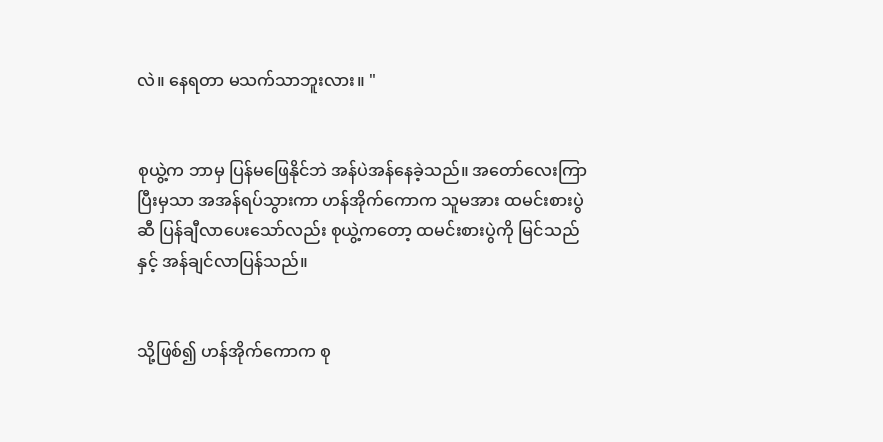လဲ။ နေရတာ မသက်သာဘူးလား။ "


စုယွဲ့က ဘာမှ ပြန်မဖြေနိုင်ဘဲ အန်ပဲအန်နေခဲ့သည်။ အတော်လေးကြာပြီးမှသာ အအန်ရပ်သွားကာ ဟန်အိုက်ကောက သူမအား ထမင်းစားပွဲဆီ ပြန်ချီလာပေးသော်လည်း စုယွဲ့ကတော့ ထမင်းစားပွဲကို မြင်သည်နှင့် အန်ချင်လာပြန်သည်။


သို့ဖြစ်၍ ဟန်အိုက်ကောက စု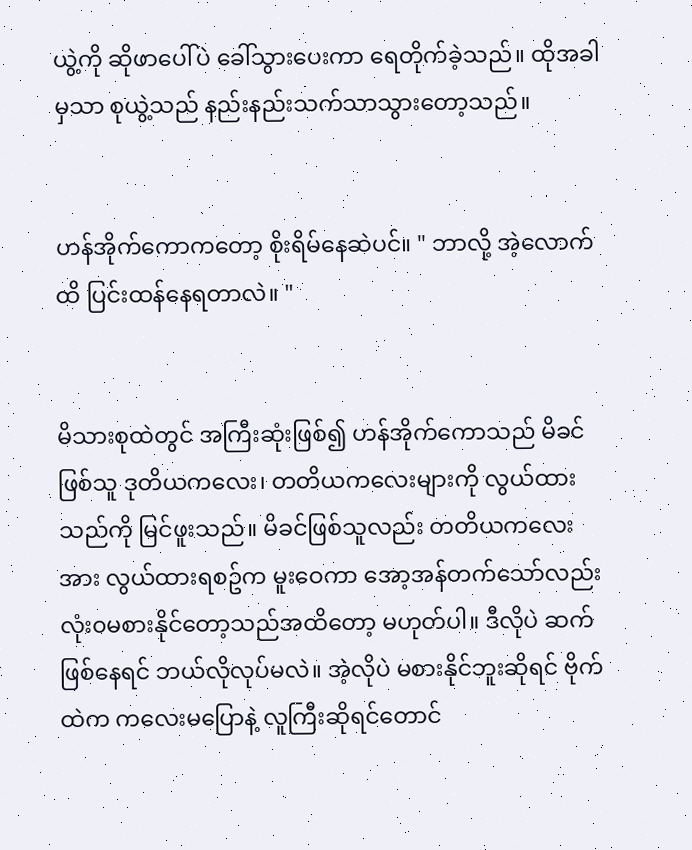ယွဲ့ကို ဆိုဖာပေါ်ပဲ ခေါ်သွားပေးကာ ရေတိုက်ခဲ့သည်။ ထိုအခါမှသာ စုယွဲ့သည် နည်းနည်းသက်သာသွားတော့သည်။


ဟန်အိုက်ကောကတော့ စိုးရိမ်နေဆဲပင်။ " ဘာလို့ အဲ့လောက်ထိ ပြင်းထန်နေရတာလဲ။ "


မိသားစုထဲတွင် အကြီးဆုံးဖြစ်၍ ဟန်အိုက်ကောသည် မိခင်ဖြစ်သူ ဒုတိယကလေး၊ တတိယကလေးများကို လွယ်ထားသည်ကို မြင်ဖူးသည်။ မိခင်ဖြစ်သူလည်း တတိယကလေးအား လွယ်ထားရစဥ်က မူးဝေကာ အော့အန်တက်သော်လည်း လုံး၀မစားနိုင်တော့သည်အထိတော့ မဟုတ်ပါ။ ဒီလိုပဲ ဆက်ဖြစ်နေရင် ဘယ်လိုလုပ်မလဲ။ အဲ့လိုပဲ မစားနိုင်ဘူးဆိုရင် ဗိုက်ထဲက ကလေးမပြောနဲ့ လူကြီးဆိုရင်တောင်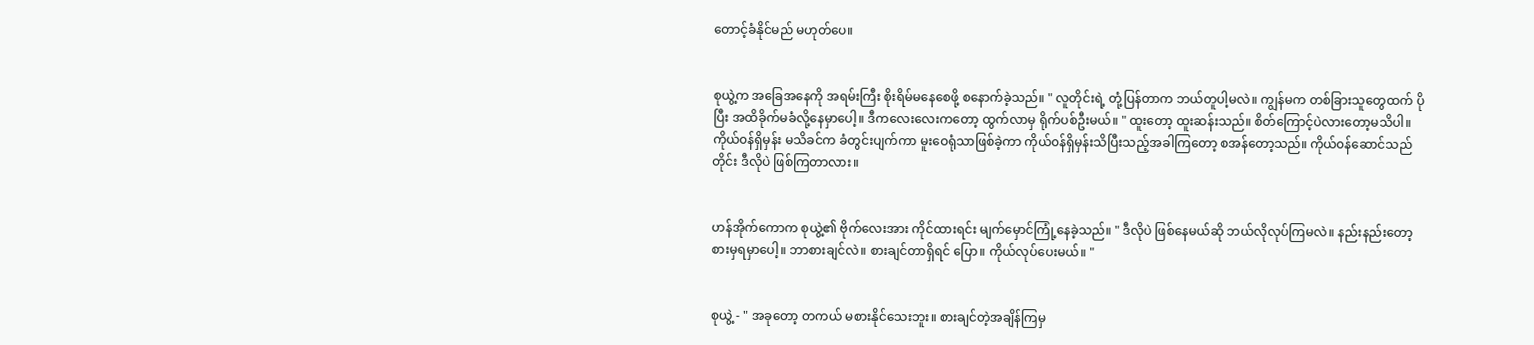တောင့်ခံနိုင်မည် မဟုတ်ပေ။


စုယွဲ့က အခြေအနေကို အရမ်းကြီး စိုးရိမ်မနေစေဖို့ စနောက်ခဲ့သည်။ " လူတိုင်းရဲ့ တုံ့ပြန်တာက ဘယ်တူပါ့မလဲ။ ကျွန်မက တစ်ခြားသူတွေထက် ပိုပြီး အထိခိုက်မခံလို့နေမှာပေါ့။ ဒီကလေးလေးကတော့ ထွက်လာမှ ရိုက်ပစ်ဦးမယ်။ " ထူးတော့ ထူးဆန်းသည်။ စိတ်ကြောင့်ပဲလားတော့မသိပါ။ ကိုယ်၀န်ရှိမှန်း မသိခင်က ခံတွင်းပျက်ကာ မူးဝေရုံသာဖြစ်ခဲ့ကာ ကိုယ်၀န်ရှိမှန်းသိပြီးသည့်အခါကြတော့ စအန်တော့သည်။ ကိုယ်၀န်ဆောင်သည်တိုင်း ဒီလိုပဲ ဖြစ်ကြတာလား။


ဟန်အိုက်ကောက စုယွဲ့၏ ဗိုက်လေးအား ကိုင်ထားရင်း မျက်မှောင်ကြုံ့နေခဲ့သည်။ " ဒီလိုပဲ ဖြစ်နေမယ်ဆို ဘယ်လိုလုပ်ကြမလဲ။ နည်းနည်းတော့ စားမှရမှာပေါ့။ ဘာစားချင်လဲ။ စားချင်တာရှိရင် ပြော။ ကိုယ်လုပ်ပေးမယ်။ "


စုယွဲ့ - " အခုတော့ တကယ် မစားနိုင်သေးဘူး။ စားချင်တဲ့အချိန်ကြမှ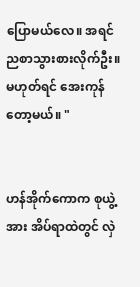ပြောမယ်လေ။ အရင်ညစာသွားစားလိုက်ဦး။ မဟုတ်ရင် အေးကုန်တော့မယ်။ "


ဟန်အိုက်ကောက စုယွဲ့အား အိပ်ရာထဲတွင် လှဲ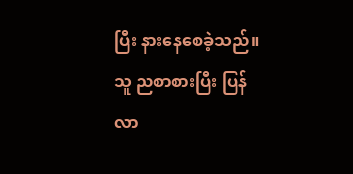ပြီး နားနေစေခဲ့သည်။ သူ ညစာစားပြီး ပြန်လာ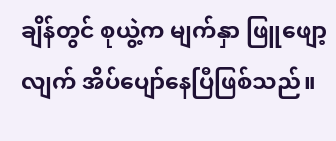ချိန်တွင် စုယွဲ့က မျက်နှာ ဖြူဖျော့လျက် အိပ်ပျော်နေပြီဖြစ်သည်။